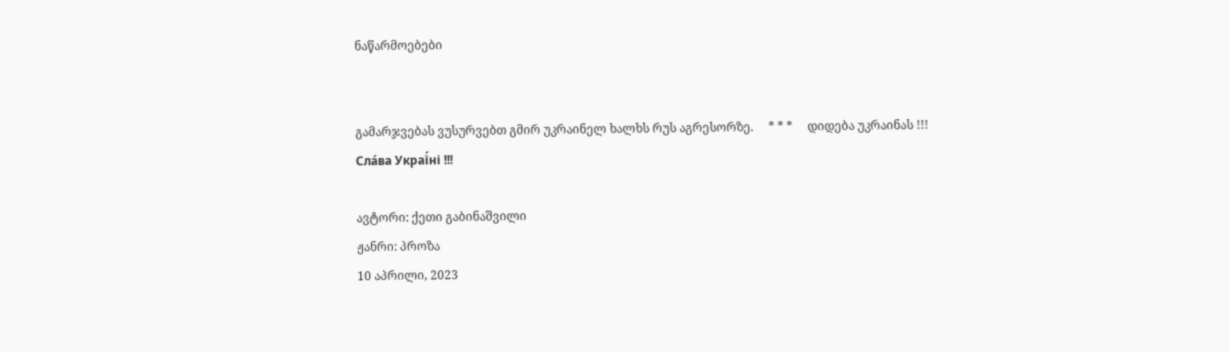ნაწარმოებები


გამარჯვებას ვუსურვებთ გმირ უკრაინელ ხალხს რუს აგრესორზე.     * * *     დიდება უკრაინას !!! Сла́ва Украї́ні !!!

ავტორი: ქეთი გაბინაშვილი
ჟანრი: პროზა
10 აპრილი, 2023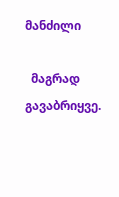მანძილი

  მაგრად გავაბრიყვე.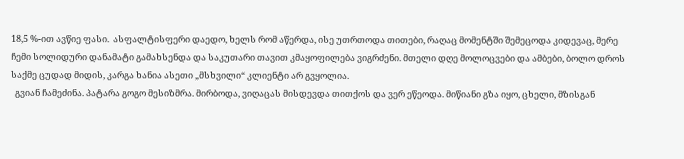18,5 %-ით ავწიე ფასი.  ასფალტისფერი დაედო, ხელს რომ აწერდა, ისე უთრთოდა თითები, რაღაც მომენტში შემეცოდა კიდევაც, მერე ჩემი სოლიდური დანამატი გამახსენდა და საკუთარი თავით კმაყოფილება ვიგრძენი. მთელი დღე მოლოცვები და ამბები, ბოლო დროს საქმე ცუდად მიდის, კარგა ხანია ასეთი „მსხვილი“ კლიენტი არ გვყოლია.
  გვიან ჩამეძინა. პატარა გოგო მესიზმრა. მირბოდა, ვიღაცას მისდევდა თითქოს და ვერ ეწეოდა. მიწიანი გზა იყო, ცხელი, მზისგან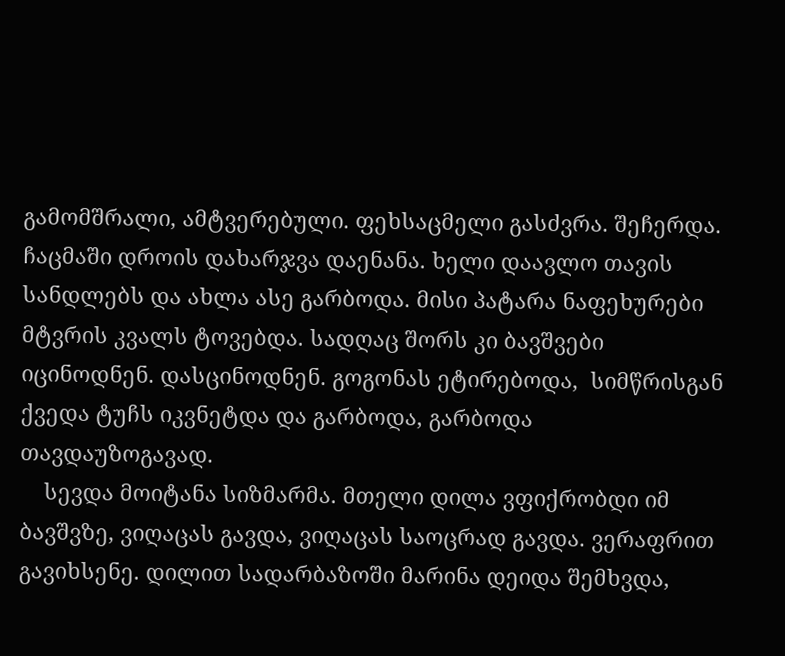გამომშრალი, ამტვერებული. ფეხსაცმელი გასძვრა. შეჩერდა. ჩაცმაში დროის დახარჯვა დაენანა. ხელი დაავლო თავის სანდლებს და ახლა ასე გარბოდა. მისი პატარა ნაფეხურები მტვრის კვალს ტოვებდა. სადღაც შორს კი ბავშვები იცინოდნენ. დასცინოდნენ. გოგონას ეტირებოდა,  სიმწრისგან ქვედა ტუჩს იკვნეტდა და გარბოდა, გარბოდა თავდაუზოგავად.
    სევდა მოიტანა სიზმარმა. მთელი დილა ვფიქრობდი იმ ბავშვზე, ვიღაცას გავდა, ვიღაცას საოცრად გავდა. ვერაფრით გავიხსენე. დილით სადარბაზოში მარინა დეიდა შემხვდა,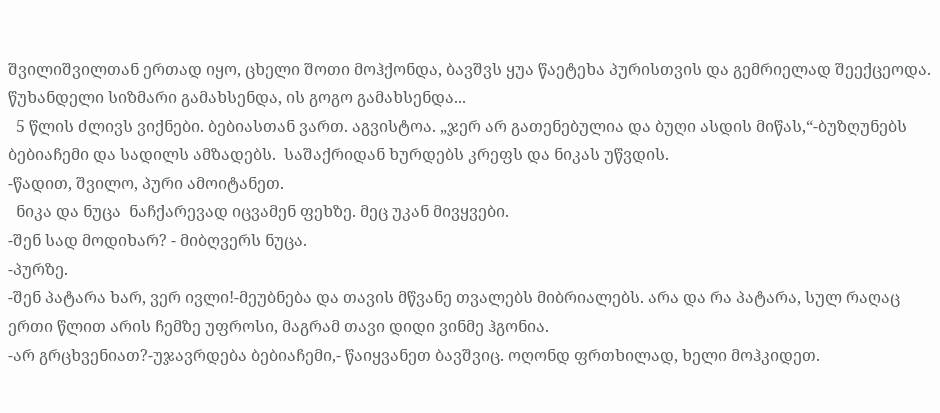შვილიშვილთან ერთად იყო, ცხელი შოთი მოჰქონდა, ბავშვს ყუა წაეტეხა პურისთვის და გემრიელად შეექცეოდა.  წუხანდელი სიზმარი გამახსენდა, ის გოგო გამახსენდა...
  5 წლის ძლივს ვიქნები. ბებიასთან ვართ. აგვისტოა. „ჯერ არ გათენებულია და ბუღი ასდის მიწას,“-ბუზღუნებს ბებიაჩემი და სადილს ამზადებს.  საშაქრიდან ხურდებს კრეფს და ნიკას უწვდის.
-წადით, შვილო, პური ამოიტანეთ.
  ნიკა და ნუცა  ნაჩქარევად იცვამენ ფეხზე. მეც უკან მივყვები.
-შენ სად მოდიხარ? - მიბღვერს ნუცა.
-პურზე.
-შენ პატარა ხარ, ვერ ივლი!-მეუბნება და თავის მწვანე თვალებს მიბრიალებს. არა და რა პატარა, სულ რაღაც ერთი წლით არის ჩემზე უფროსი, მაგრამ თავი დიდი ვინმე ჰგონია.
-არ გრცხვენიათ?-უჯავრდება ბებიაჩემი,- წაიყვანეთ ბავშვიც. ოღონდ ფრთხილად, ხელი მოჰკიდეთ.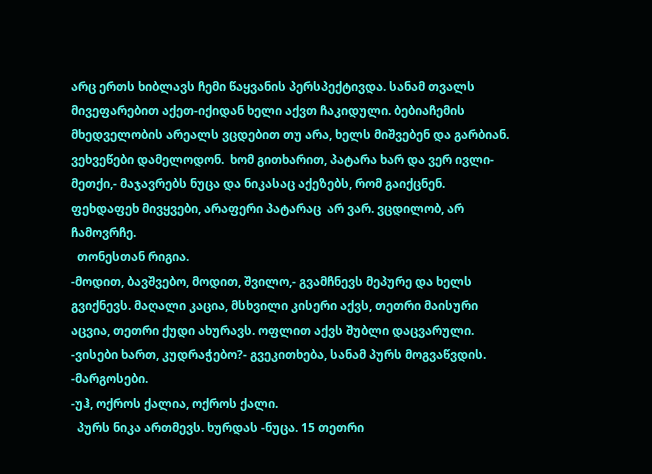არც ერთს ხიბლავს ჩემი წაყვანის პერსპექტივდა. სანამ თვალს მივეფარებით აქეთ-იქიდან ხელი აქვთ ჩაკიდული. ბებიაჩემის მხედველობის არეალს ვცდებით თუ არა, ხელს მიშვებენ და გარბიან.  ვეხვეწები დამელოდონ.  ხომ გითხარით, პატარა ხარ და ვერ ივლი-მეთქი,- მაჯავრებს ნუცა და ნიკასაც აქეზებს, რომ გაიქცნენ.  ფეხდაფეხ მივყვები, არაფერი პატარაც  არ ვარ. ვცდილობ, არ ჩამოვრჩე.
  თონესთან რიგია.
-მოდით, ბავშვებო, მოდით, შვილო,- გვამჩნევს მეპურე და ხელს გვიქნევს. მაღალი კაცია, მსხვილი კისერი აქვს, თეთრი მაისური  აცვია, თეთრი ქუდი ახურავს. ოფლით აქვს შუბლი დაცვარული.
-ვისები ხართ, კუდრაჭებო?- გვეკითხება, სანამ პურს მოგვაწვდის.
-მარგოსები.
-უჰ, ოქროს ქალია, ოქროს ქალი.
  პურს ნიკა ართმევს. ხურდას -ნუცა. 15 თეთრი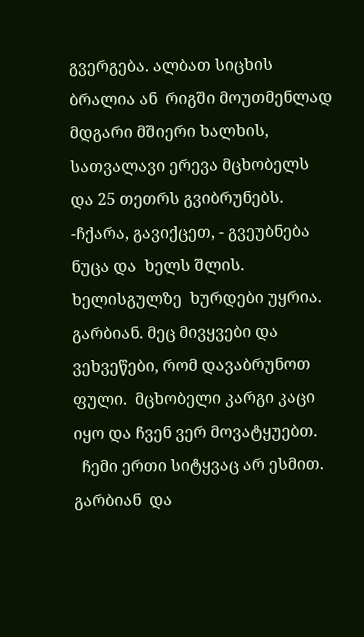გვერგება. ალბათ სიცხის ბრალია ან  რიგში მოუთმენლად მდგარი მშიერი ხალხის,  სათვალავი ერევა მცხობელს და 25 თეთრს გვიბრუნებს.
-ჩქარა, გავიქცეთ, - გვეუბნება  ნუცა და  ხელს შლის. ხელისგულზე  ხურდები უყრია. გარბიან. მეც მივყვები და ვეხვეწები, რომ დავაბრუნოთ ფული.  მცხობელი კარგი კაცი იყო და ჩვენ ვერ მოვატყუებთ.
  ჩემი ერთი სიტყვაც არ ესმით. გარბიან  და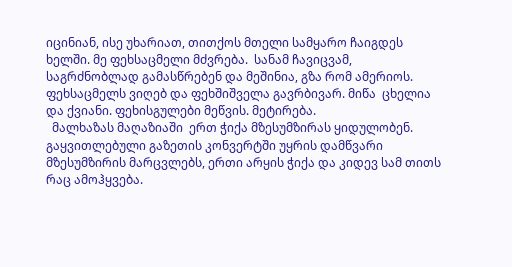იცინიან, ისე უხარიათ, თითქოს მთელი სამყარო ჩაიგდეს ხელში. მე ფეხსაცმელი მძვრება.  სანამ ჩავიცვამ, საგრძნობლად გამასწრებენ და მეშინია, გზა რომ ამერიოს. ფეხსაცმელს ვიღებ და ფეხშიშველა გავრბივარ. მიწა  ცხელია და ქვიანი. ფეხისგულები მეწვის. მეტირება.
  მალხაზას მაღაზიაში  ერთ ჭიქა მზესუმზირას ყიდულობენ. გაყვითლებული გაზეთის კონვერტში უყრის დამწვარი მზესუმზირის მარცვლებს, ერთი არყის ჭიქა და კიდევ სამ თითს რაც ამოჰყვება.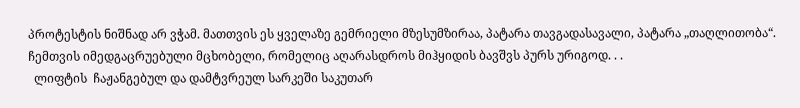პროტესტის ნიშნად არ ვჭამ. მათთვის ეს ყველაზე გემრიელი მზესუმზირაა, პატარა თავგადასავალი, პატარა „თაღლითობა“.  ჩემთვის იმედგაცრუებული მცხობელი, რომელიც აღარასდროს მიჰყიდის ბავშვს პურს ურიგოდ. . .
  ლიფტის  ჩაჟანგებულ და დამტვრეულ სარკეში საკუთარ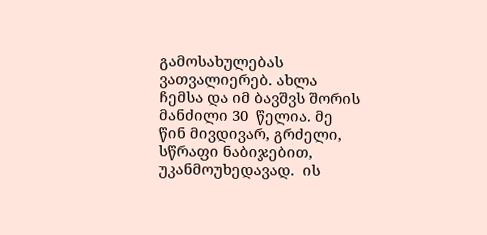გამოსახულებას ვათვალიერებ. ახლა ჩემსა და იმ ბავშვს შორის მანძილი 30  წელია. მე წინ მივდივარ, გრძელი, სწრაფი ნაბიჯებით, უკანმოუხედავად.  ის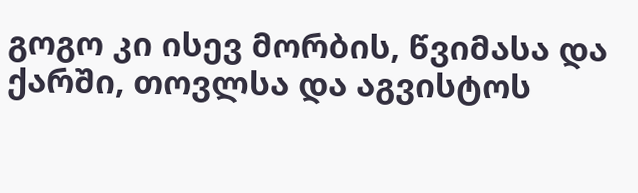გოგო კი ისევ მორბის, წვიმასა და ქარში, თოვლსა და აგვისტოს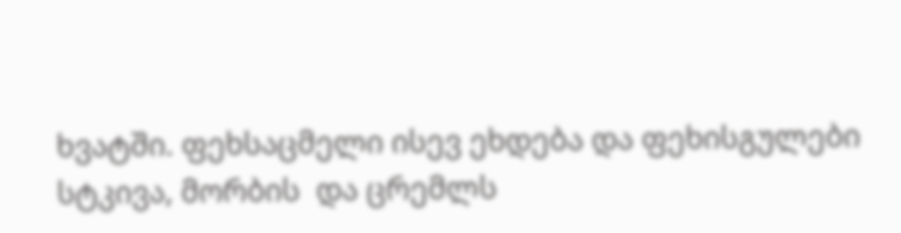ხვატში. ფეხსაცმელი ისევ ეხდება და ფეხისგულები სტკივა, მორბის  და ცრემლს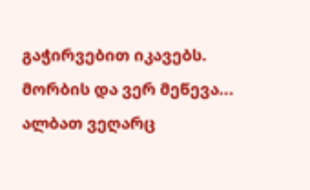გაჭირვებით იკავებს. მორბის და ვერ მეწევა...  ალბათ ვეღარც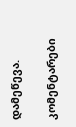დამეწევა.

კომენტარები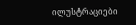ილუსტრაციები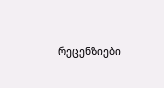რეცენზიები